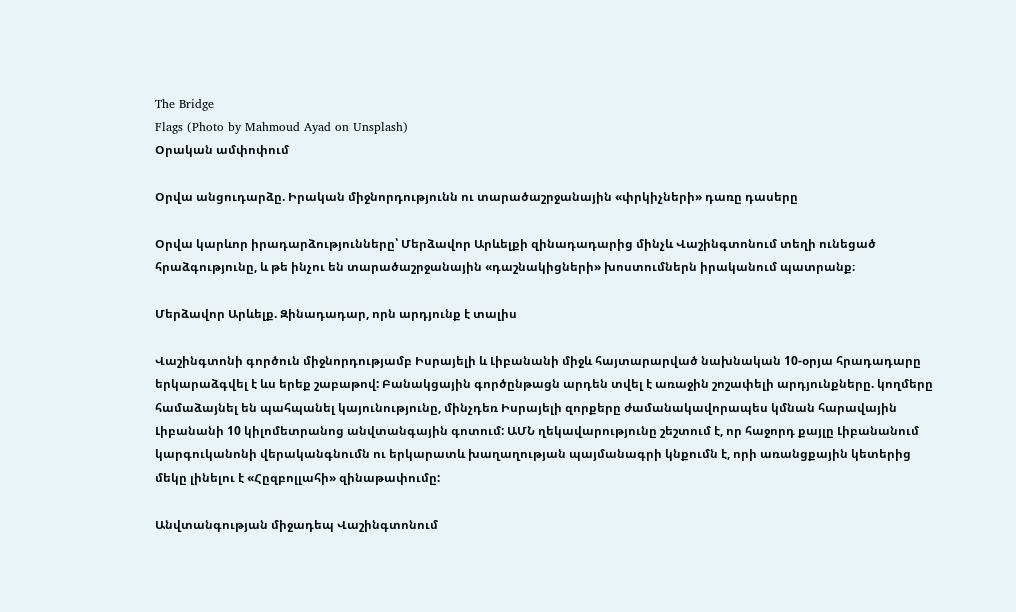The Bridge
Flags (Photo by Mahmoud Ayad on Unsplash)
Օրական ամփոփում

Օրվա անցուդարձը. Իրական միջնորդությունն ու տարածաշրջանային «փրկիչների» դառը դասերը

Օրվա կարևոր իրադարձությունները՝ Մերձավոր Արևելքի զինադադարից մինչև Վաշինգտոնում տեղի ունեցած հրաձգությունը, և թե ինչու են տարածաշրջանային «դաշնակիցների» խոստումներն իրականում պատրանք։

Մերձավոր Արևելք. Զինադադար, որն արդյունք է տալիս

Վաշինգտոնի գործուն միջնորդությամբ Իսրայելի և Լիբանանի միջև հայտարարված նախնական 10-օրյա հրադադարը երկարաձգվել է ևս երեք շաբաթով: Բանակցային գործընթացն արդեն տվել է առաջին շոշափելի արդյունքները. կողմերը համաձայնել են պահպանել կայունությունը, մինչդեռ Իսրայելի զորքերը ժամանակավորապես կմնան հարավային Լիբանանի 10 կիլոմետրանոց անվտանգային գոտում: ԱՄՆ ղեկավարությունը շեշտում է, որ հաջորդ քայլը Լիբանանում կարգուկանոնի վերականգնումն ու երկարատև խաղաղության պայմանագրի կնքումն է, որի առանցքային կետերից մեկը լինելու է «Հըզբոլլահի» զինաթափումը:

Անվտանգության միջադեպ Վաշինգտոնում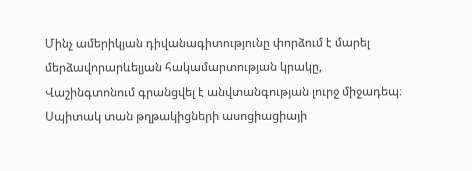Մինչ ամերիկյան դիվանագիտությունը փորձում է մարել մերձավորարևելյան հակամարտության կրակը, Վաշինգտոնում գրանցվել է անվտանգության լուրջ միջադեպ։ Սպիտակ տան թղթակիցների ասոցիացիայի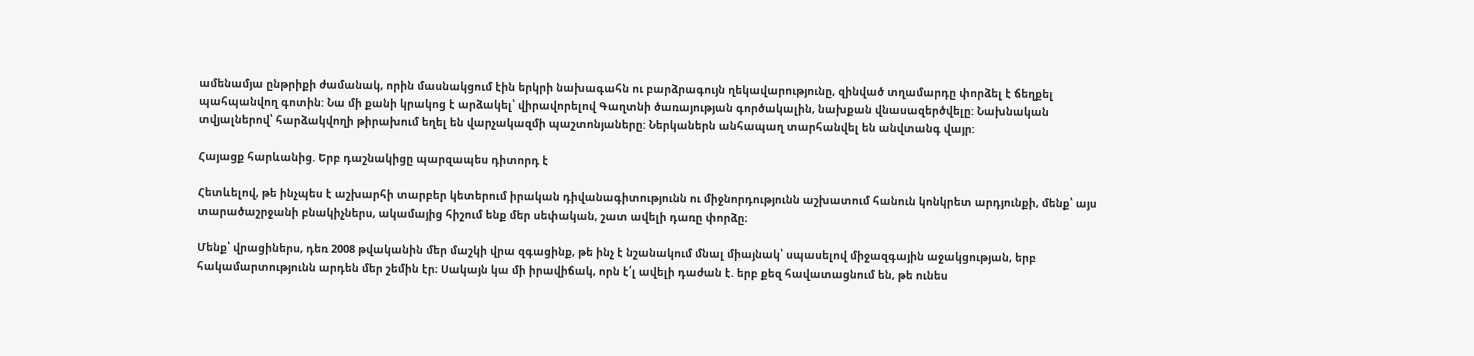ամենամյա ընթրիքի ժամանակ, որին մասնակցում էին երկրի նախագահն ու բարձրագույն ղեկավարությունը, զինված տղամարդը փորձել է ճեղքել պահպանվող գոտին: Նա մի քանի կրակոց է արձակել՝ վիրավորելով Գաղտնի ծառայության գործակալին, նախքան վնասազերծվելը: Նախնական տվյալներով՝ հարձակվողի թիրախում եղել են վարչակազմի պաշտոնյաները: Ներկաներն անհապաղ տարհանվել են անվտանգ վայր:

Հայացք հարևանից. Երբ դաշնակիցը պարզապես դիտորդ է

Հետևելով, թե ինչպես է աշխարհի տարբեր կետերում իրական դիվանագիտությունն ու միջնորդությունն աշխատում հանուն կոնկրետ արդյունքի, մենք՝ այս տարածաշրջանի բնակիչներս, ակամայից հիշում ենք մեր սեփական, շատ ավելի դառը փորձը։

Մենք՝ վրացիներս, դեռ 2008 թվականին մեր մաշկի վրա զգացինք, թե ինչ է նշանակում մնալ միայնակ՝ սպասելով միջազգային աջակցության, երբ հակամարտությունն արդեն մեր շեմին էր։ Սակայն կա մի իրավիճակ, որն է՛լ ավելի դաժան է. երբ քեզ հավատացնում են, թե ունես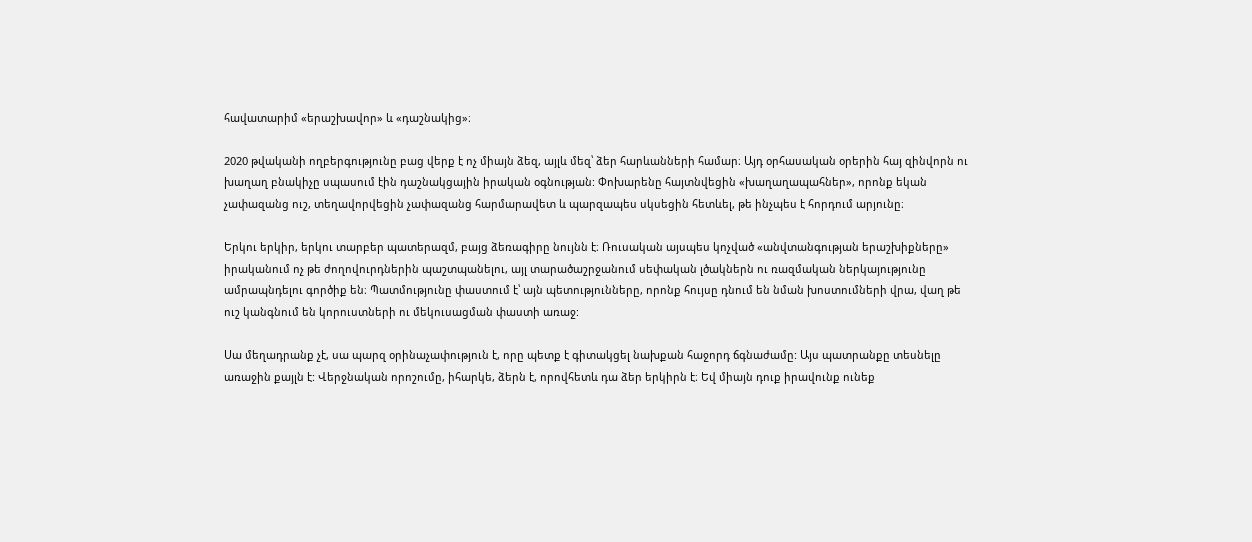հավատարիմ «երաշխավոր» և «դաշնակից»։

2020 թվականի ողբերգությունը բաց վերք է ոչ միայն ձեզ, այլև մեզ՝ ձեր հարևանների համար։ Այդ օրհասական օրերին հայ զինվորն ու խաղաղ բնակիչը սպասում էին դաշնակցային իրական օգնության: Փոխարենը հայտնվեցին «խաղաղապահներ», որոնք եկան չափազանց ուշ, տեղավորվեցին չափազանց հարմարավետ և պարզապես սկսեցին հետևել, թե ինչպես է հորդում արյունը։

Երկու երկիր, երկու տարբեր պատերազմ, բայց ձեռագիրը նույնն է։ Ռուսական այսպես կոչված «անվտանգության երաշխիքները» իրականում ոչ թե ժողովուրդներին պաշտպանելու, այլ տարածաշրջանում սեփական լծակներն ու ռազմական ներկայությունը ամրապնդելու գործիք են։ Պատմությունը փաստում է՝ այն պետությունները, որոնք հույսը դնում են նման խոստումների վրա, վաղ թե ուշ կանգնում են կորուստների ու մեկուսացման փաստի առաջ:

Սա մեղադրանք չէ, սա պարզ օրինաչափություն է, որը պետք է գիտակցել նախքան հաջորդ ճգնաժամը: Այս պատրանքը տեսնելը առաջին քայլն է: Վերջնական որոշումը, իհարկե, ձերն է, որովհետև դա ձեր երկիրն է։ Եվ միայն դուք իրավունք ունեք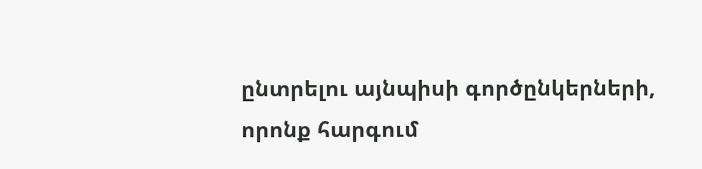ընտրելու այնպիսի գործընկերների, որոնք հարգում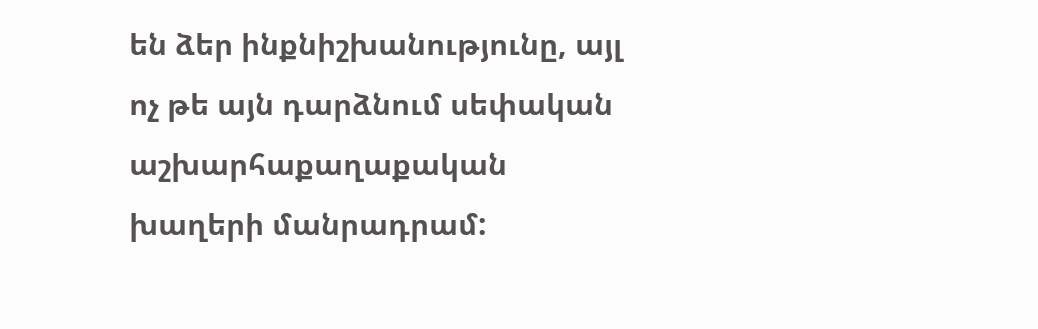են ձեր ինքնիշխանությունը, այլ ոչ թե այն դարձնում սեփական աշխարհաքաղաքական խաղերի մանրադրամ: